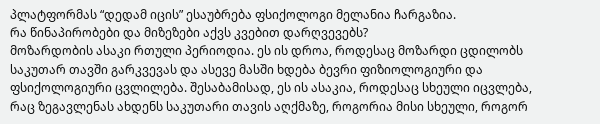პლატფორმას “დედამ იცის” ესაუბრება ფსიქოლოგი მელანია ჩარგაზია.
რა წინაპირობები და მიზეზები აქვს კვებით დარღვევებს?
მოზარდობის ასაკი რთული პერიოდია. ეს ის დროა, როდესაც მოზარდი ცდილობს საკუთარ თავში გარკვევას და ასევე მასში ხდება ბევრი ფიზიოლოგიური და ფსიქოლოგიური ცვლილება. შესაბამისად, ეს ის ასაკია, როდესაც სხეული იცვლება, რაც ზეგავლენას ახდენს საკუთარი თავის აღქმაზე, როგორია მისი სხეული, როგორ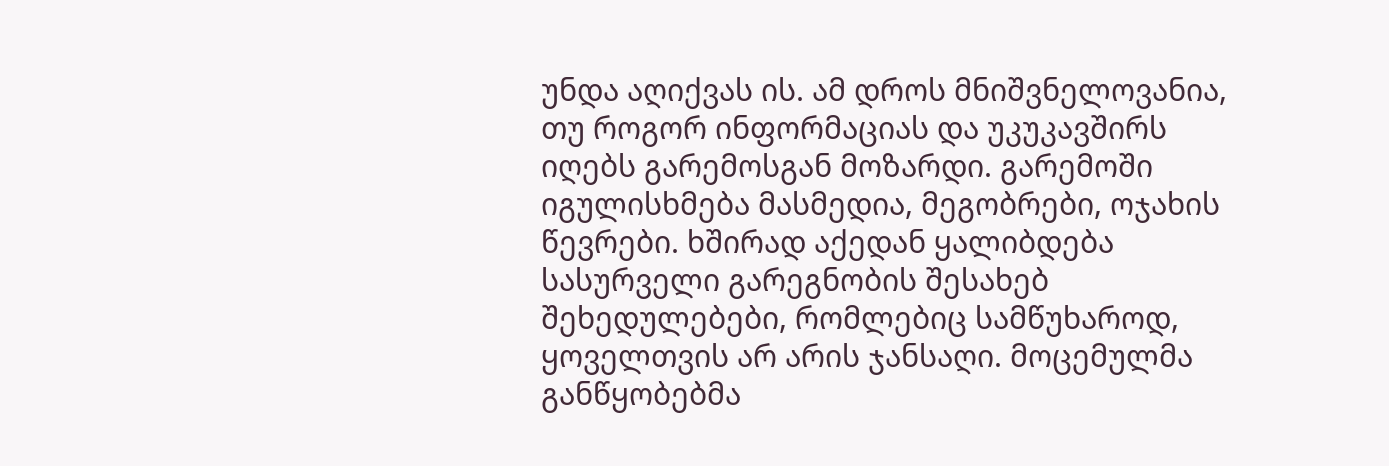უნდა აღიქვას ის. ამ დროს მნიშვნელოვანია, თუ როგორ ინფორმაციას და უკუკავშირს იღებს გარემოსგან მოზარდი. გარემოში იგულისხმება მასმედია, მეგობრები, ოჯახის წევრები. ხშირად აქედან ყალიბდება სასურველი გარეგნობის შესახებ შეხედულებები, რომლებიც სამწუხაროდ, ყოველთვის არ არის ჯანსაღი. მოცემულმა განწყობებმა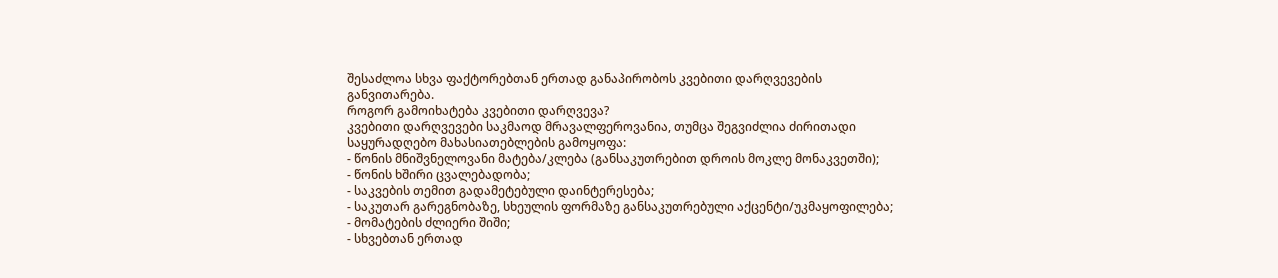შესაძლოა სხვა ფაქტორებთან ერთად განაპირობოს კვებითი დარღვევების განვითარება.
როგორ გამოიხატება კვებითი დარღვევა?
კვებითი დარღვევები საკმაოდ მრავალფეროვანია, თუმცა შეგვიძლია ძირითადი საყურადღებო მახასიათებლების გამოყოფა:
- წონის მნიშვნელოვანი მატება/კლება (განსაკუთრებით დროის მოკლე მონაკვეთში);
- წონის ხშირი ცვალებადობა;
- საკვების თემით გადამეტებული დაინტერესება;
- საკუთარ გარეგნობაზე, სხეულის ფორმაზე განსაკუთრებული აქცენტი/უკმაყოფილება;
- მომატების ძლიერი შიში;
- სხვებთან ერთად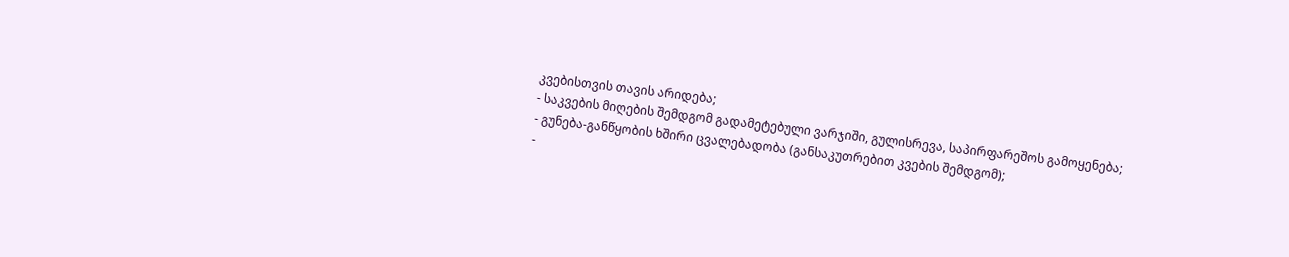კვებისთვის თავის არიდება;
- საკვების მიღების შემდგომ გადამეტებული ვარჯიში, გულისრევა, საპირფარეშოს გამოყენება;
- გუნება-განწყობის ხშირი ცვალებადობა (განსაკუთრებით კვების შემდგომ);
-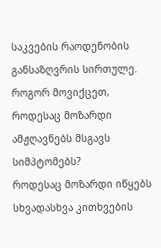საკვების რაოდენობის განსაზღვრის სირთულე.
როგორ მოვიქცეთ, როდესაც მოზარდი ამჟღავნებს მსგავს სიმპტომებს?
როდესაც მოზარდი იწყებს სხვადასხვა კითხვების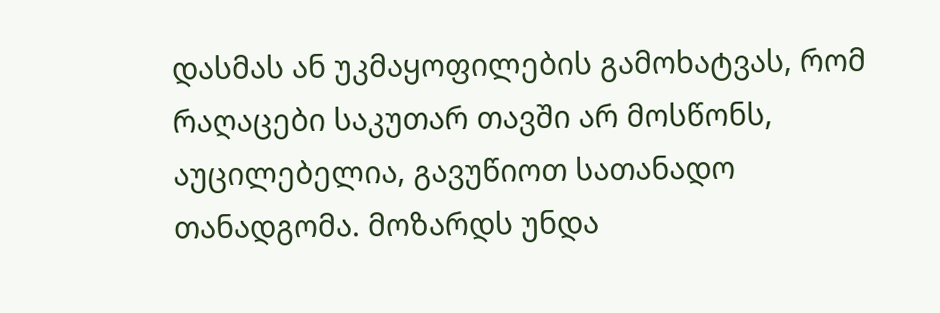დასმას ან უკმაყოფილების გამოხატვას, რომ რაღაცები საკუთარ თავში არ მოსწონს, აუცილებელია, გავუწიოთ სათანადო თანადგომა. მოზარდს უნდა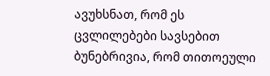ავუხსნათ, რომ ეს ცვლილებები სავსებით ბუნებრივია, რომ თითოეული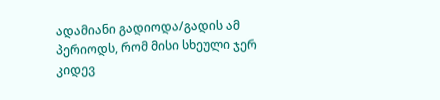ადამიანი გადიოდა/გადის ამ პერიოდს, რომ მისი სხეული ჯერ კიდევ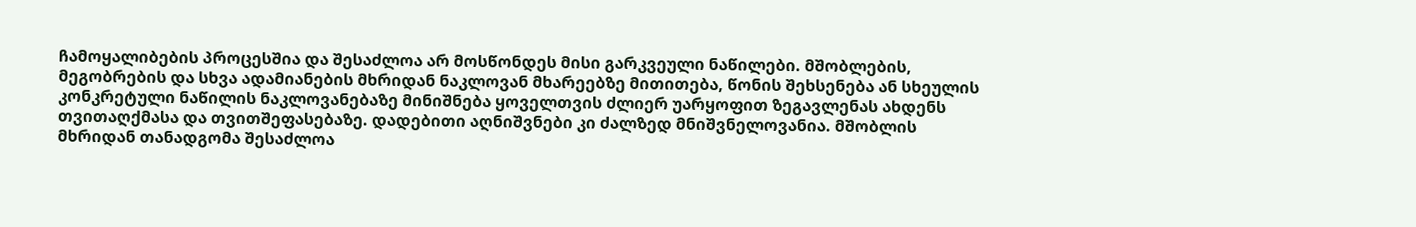ჩამოყალიბების პროცესშია და შესაძლოა არ მოსწონდეს მისი გარკვეული ნაწილები. მშობლების, მეგობრების და სხვა ადამიანების მხრიდან ნაკლოვან მხარეებზე მითითება, წონის შეხსენება ან სხეულის კონკრეტული ნაწილის ნაკლოვანებაზე მინიშნება ყოველთვის ძლიერ უარყოფით ზეგავლენას ახდენს თვითაღქმასა და თვითშეფასებაზე. დადებითი აღნიშვნები კი ძალზედ მნიშვნელოვანია. მშობლის მხრიდან თანადგომა შესაძლოა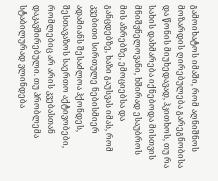გამოიხატოს იმაში, რომ აღნიშნოს მოზარდის ღირებულება გარეგნობისა და წონის მიუხედავად, ჰკითხოს, თუ რა სახის დახმარება იქნებოდა მისთვის მნიშვნელოვანი, ხშირად ესაუბროს მის აზრებზე, ემოციებსა და განცდებზე, ხაზი გაუსვას იმას, რომ კვებითი სირთულე ნებისმიერ ადამიანს შესაძლოა ჰქონდეს, შესთავაზოს საერთო აქტივობები, რომლებიც არ არის კვებასთან დაკავშირებული. თუ პრობლემა სტაბილურად ვლინდება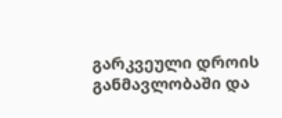გარკვეული დროის განმავლობაში და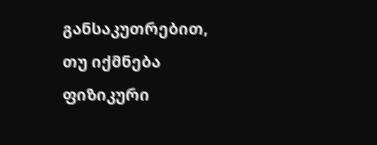განსაკუთრებით, თუ იქმნება ფიზიკური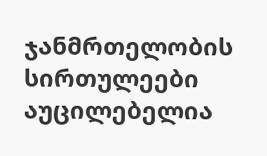ჯანმრთელობის სირთულეები აუცილებელია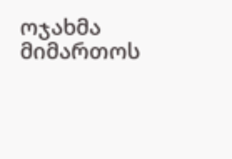ოჯახმა მიმართოს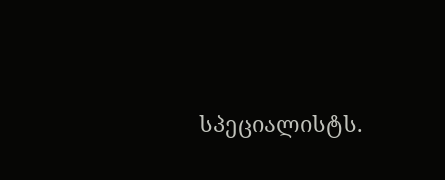სპეციალისტს.